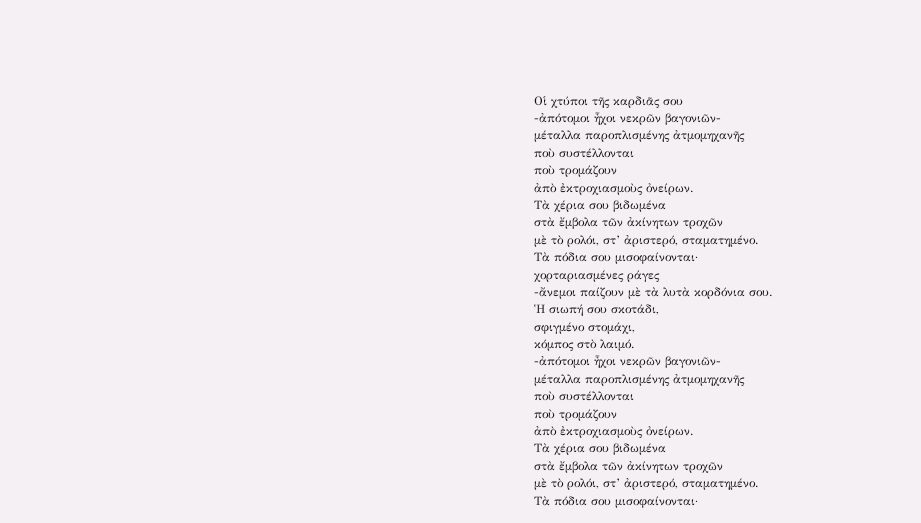Οἱ χτύποι τῆς καρδιᾶς σου
-ἀπότομοι ἦχοι νεκρῶν βαγονιῶν-
μέταλλα παροπλισμένης ἀτμομηχανῆς
ποὺ συστέλλονται
ποὺ τρομάζουν
ἀπὸ ἐκτροχιασμοὺς ὀνείρων.
Τὰ χέρια σου βιδωμένα
στὰ ἔμβολα τῶν ἀκίνητων τροχῶν
μὲ τὸ ρολόι, στ’ ἀριστερό, σταματημένο.
Τὰ πόδια σου μισοφαίνονται·
χορταριασμένες ράγες
-ἄνεμοι παίζουν μὲ τὰ λυτὰ κορδόνια σου.
Ἡ σιωπή σου σκοτάδι,
σφιγμένο στομάχι,
κόμπος στὸ λαιμό.
-ἀπότομοι ἦχοι νεκρῶν βαγονιῶν-
μέταλλα παροπλισμένης ἀτμομηχανῆς
ποὺ συστέλλονται
ποὺ τρομάζουν
ἀπὸ ἐκτροχιασμοὺς ὀνείρων.
Τὰ χέρια σου βιδωμένα
στὰ ἔμβολα τῶν ἀκίνητων τροχῶν
μὲ τὸ ρολόι, στ’ ἀριστερό, σταματημένο.
Τὰ πόδια σου μισοφαίνονται·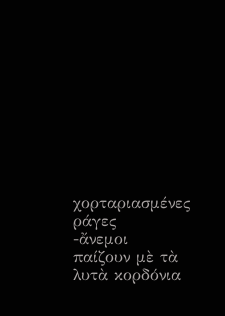χορταριασμένες ράγες
-ἄνεμοι παίζουν μὲ τὰ λυτὰ κορδόνια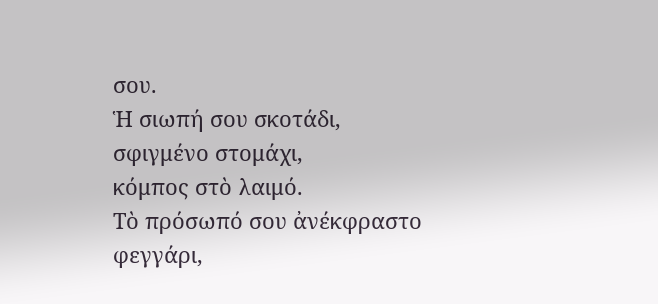σου.
Ἡ σιωπή σου σκοτάδι,
σφιγμένο στομάχι,
κόμπος στὸ λαιμό.
Τὸ πρόσωπό σου ἀνέκφραστο
φεγγάρι,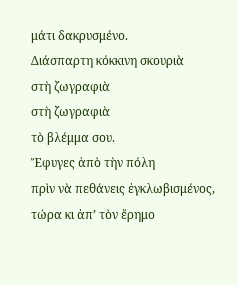μάτι δακρυσμένο.
Διάσπαρτη κόκκινη σκουριὰ
στὴ ζωγραφιὰ
στὴ ζωγραφιὰ
τὸ βλέμμα σου.
Ἔφυγες ἀπὸ τὴν πόλη
πρὶν νὰ πεθάνεις ἐγκλωβισμένος,
τώρα κι ἀπ’ τὸν ἔρημο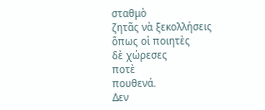σταθμὸ
ζητᾶς νὰ ξεκολλήσεις
ὅπως οἱ ποιητὲς
δὲ χώρεσες
ποτὲ
πουθενά.
Δεν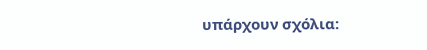υπάρχουν σχόλια: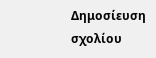Δημοσίευση σχολίου